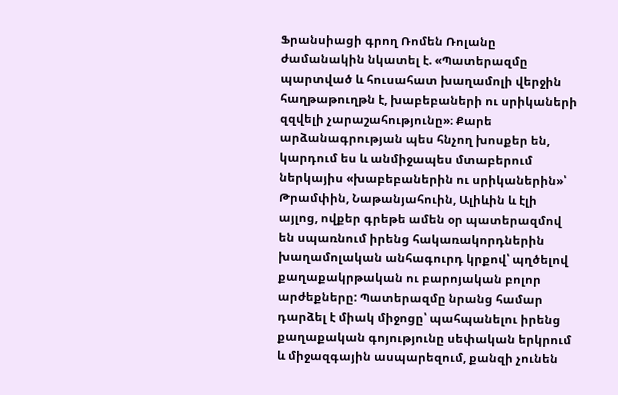Ֆրանսիացի գրող Ռոմեն Ռոլանը ժամանակին նկատել է. «Պատերազմը պարտված և հուսահատ խաղամոլի վերջին հաղթաթուղթն է, խաբեբաների ու սրիկաների զզվելի չարաշահությունը»։ Քարե արձանագրության պես հնչող խոսքեր են, կարդում ես և անմիջապես մտաբերում ներկայիս «խաբեբաներին ու սրիկաներին»՝ Թրամփին, Նաթանյահուին, Ալիևին և էլի այլոց, ովքեր գրեթե ամեն օր պատերազմով են սպառնում իրենց հակառակորդներին խաղամոլական անհագուրդ կրքով՝ պղծելով քաղաքակրթական ու բարոյական բոլոր արժեքները: Պատերազմը նրանց համար դարձել է միակ միջոցը՝ պահպանելու իրենց քաղաքական գոյությունը սեփական երկրում և միջազգային ասպարեզում, քանզի չունեն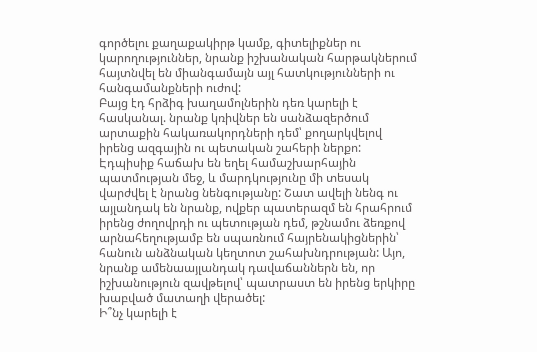գործելու քաղաքակիրթ կամք, գիտելիքներ ու կարողություններ, նրանք իշխանական հարթակներում հայտնվել են միանգամայն այլ հատկությունների ու հանգամանքների ուժով:
Բայց էդ հրձիգ խաղամոլներին դեռ կարելի է հասկանալ. նրանք կռիվներ են սանձազերծում արտաքին հակառակորդների դեմ՝ քողարկվելով իրենց ազգային ու պետական շահերի ներքո: Էդպիսիք հաճախ են եղել համաշխարհային պատմության մեջ, և մարդկությունը մի տեսակ վարժվել է նրանց նենգությանը: Շատ ավելի նենգ ու այլանդակ են նրանք, ովքեր պատերազմ են հրահրում իրենց ժողովրդի ու պետության դեմ, թշնամու ձեռքով արնահեղությամբ են սպառնում հայրենակիցներին՝ հանուն անձնական կեղտոտ շահախնդրության: Այո, նրանք ամենաայլանդակ դավաճաններն են, որ իշխանություն զավթելով՝ պատրաստ են իրենց երկիրը խաբված մատաղի վերածել:
Ի՞նչ կարելի է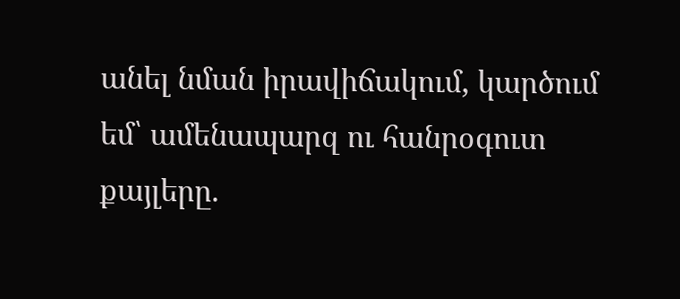անել նման իրավիճակում, կարծում եմ՝ ամենապարզ ու հանրօգուտ քայլերը.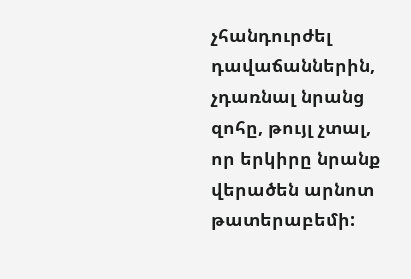չհանդուրժել դավաճաններին, չդառնալ նրանց զոհը, թույլ չտալ, որ երկիրը նրանք վերածեն արնոտ թատերաբեմի: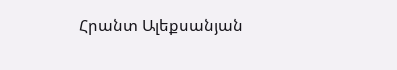Հրանտ Ալեքսանյան